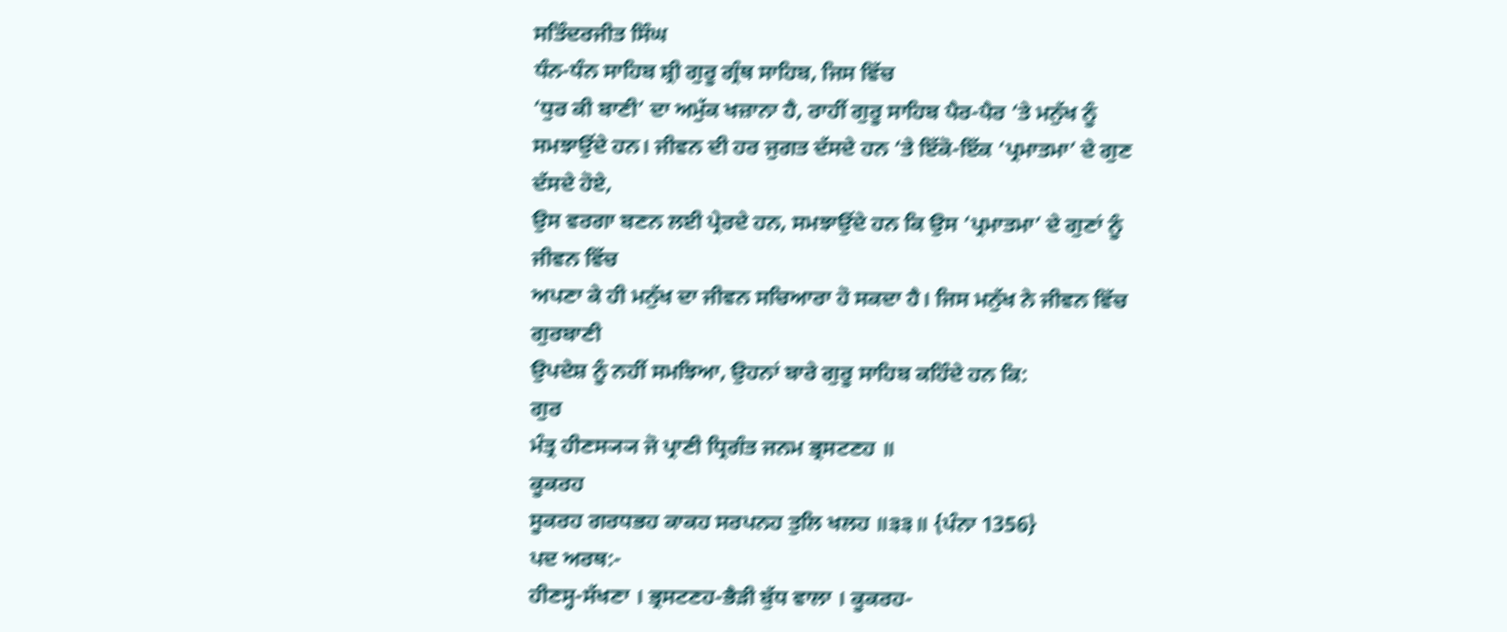ਸਤਿੰਦਰਜੀਤ ਸਿੰਘ
ਧੰਨ-ਧੰਨ ਸਾਹਿਬ ਸ਼੍ਰੀ ਗੁਰੂ ਗ੍ਰੰਥ ਸਾਹਿਬ, ਜਿਸ ਵਿੱਚ
‘ਧੁਰ ਕੀ ਬਾਣੀ’ ਦਾ ਅਮੁੱਕ ਖਜ਼ਾਨਾ ਹੈ, ਰਾਹੀਂ ਗੁਰੂ ਸਾਹਿਬ ਪੈਰ-ਪੈਰ ‘ਤੇ ਮਨੁੱਖ ਨੂੰ
ਸਮਝਾਉਂਦੇ ਹਨ। ਜੀਵਨ ਦੀ ਹਰ ਜੁਗਤ ਦੱਸਦੇ ਹਨ ‘ਤੇ ਇੱਕੋ-ਇੱਕ ‘ਪ੍ਰਮਾਤਮਾ’ ਦੇ ਗੁਣ ਦੱਸਦੇ ਹੋਏ,
ਉਸ ਵਰਗਾ ਬਣਨ ਲਈ ਪ੍ਰੇਰਦੇ ਹਨ, ਸਮਝਾਉਂਦੇ ਹਨ ਕਿ ਉਸ ‘ਪ੍ਰਮਾਤਮਾ’ ਦੇ ਗੁਣਾਂ ਨੂੰ ਜੀਵਨ ਵਿੱਚ
ਅਪਣਾ ਕੇ ਹੀ ਮਨੁੱਖ ਦਾ ਜੀਵਨ ਸਚਿਆਰਾ ਹੋ ਸਕਦਾ ਹੈ। ਜਿਸ ਮਨੁੱਖ ਨੇ ਜੀਵਨ ਵਿੱਚ ਗੁਰਬਾਣੀ
ਉਪਦੇਸ਼ ਨੂੰ ਨਹੀਂ ਸਮਝਿਆ, ਉਹਨਾਂ ਬਾਰੇ ਗੁਰੂ ਸਾਹਿਬ ਕਹਿੰਦੇ ਹਨ ਕਿ:
ਗੁਰ
ਮੰਤ੍ਰ ਹੀਣਸ੍ਯ੍ਯ ਜੋ ਪ੍ਰਾਣੀ ਧ੍ਰਿਗੰਤ ਜਨਮ ਭ੍ਰਸਟਣਹ ॥
ਕੂਕਰਹ
ਸੂਕਰਹ ਗਰਧਭਹ ਕਾਕਹ ਸਰਪਨਹ ਤੁਲਿ ਖਲਹ ॥੩੩॥ {ਪੰਨਾ 1356}
ਪਦ ਅਰਥ:-
ਹੀਣਸ੍ਹ-ਸੱਖਣਾ । ਭ੍ਰਸਟਣਹ-ਭੈੜੀ ਬੁੱਧ ਵਾਲਾ । ਕੂਕਰਹ-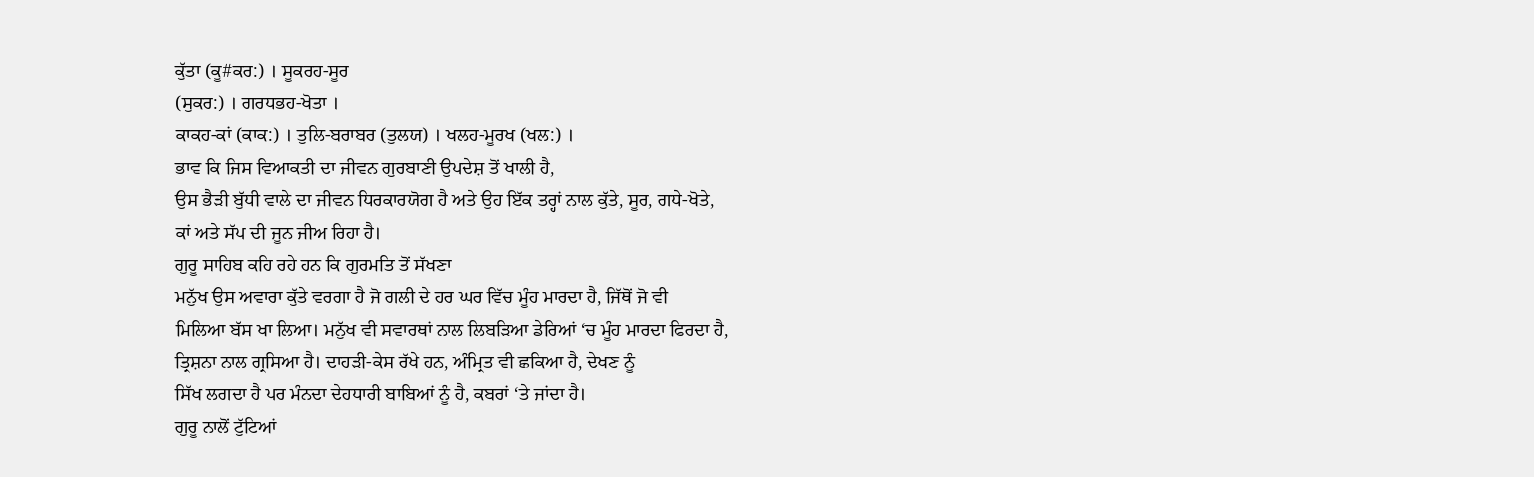ਕੁੱਤਾ (ਕੂ#ਕਰ:) । ਸੂਕਰਹ-ਸੂਰ
(ਸੁਕਰ:) । ਗਰਧਭਹ-ਖੋਤਾ ।
ਕਾਕਹ-ਕਾਂ (ਕਾਕ:) । ਤੁਲਿ-ਬਰਾਬਰ (ਤੁਲਯ) । ਖਲਹ-ਮੂਰਖ (ਖਲ:) ।
ਭਾਵ ਕਿ ਜਿਸ ਵਿਆਕਤੀ ਦਾ ਜੀਵਨ ਗੁਰਬਾਣੀ ਉਪਦੇਸ਼ ਤੋਂ ਖਾਲੀ ਹੈ,
ਉਸ ਭੈੜੀ ਬੁੱਧੀ ਵਾਲੇ ਦਾ ਜੀਵਨ ਧਿਰਕਾਰਯੋਗ ਹੈ ਅਤੇ ਉਹ ਇੱਕ ਤਰ੍ਹਾਂ ਨਾਲ ਕੁੱਤੇ, ਸੂਰ, ਗਧੇ-ਖੋਤੇ,
ਕਾਂ ਅਤੇ ਸੱਪ ਦੀ ਜੂਨ ਜੀਅ ਰਿਹਾ ਹੈ।
ਗੁਰੂ ਸਾਹਿਬ ਕਹਿ ਰਹੇ ਹਨ ਕਿ ਗੁਰਮਤਿ ਤੋਂ ਸੱਖਣਾ
ਮਨੁੱਖ ਉਸ ਅਵਾਰਾ ਕੁੱਤੇ ਵਰਗਾ ਹੈ ਜੋ ਗਲੀ ਦੇ ਹਰ ਘਰ ਵਿੱਚ ਮੂੰਹ ਮਾਰਦਾ ਹੈ, ਜਿੱਥੋਂ ਜੋ ਵੀ
ਮਿਲਿਆ ਬੱਸ ਖਾ ਲਿਆ। ਮਨੁੱਖ ਵੀ ਸਵਾਰਥਾਂ ਨਾਲ ਲਿਬੜਿਆ ਡੇਰਿਆਂ ‘ਚ ਮੂੰਹ ਮਾਰਦਾ ਫਿਰਦਾ ਹੈ,
ਤ੍ਰਿਸ਼ਨਾ ਨਾਲ ਗ੍ਰਸਿਆ ਹੈ। ਦਾਹੜੀ-ਕੇਸ ਰੱਖੇ ਹਨ, ਅੰਮ੍ਰਿਤ ਵੀ ਛਕਿਆ ਹੈ, ਦੇਖਣ ਨੂੰ
ਸਿੱਖ ਲਗਦਾ ਹੈ ਪਰ ਮੰਨਦਾ ਦੇਹਧਾਰੀ ਬਾਬਿਆਂ ਨੂੰ ਹੈ, ਕਬਰਾਂ ‘ਤੇ ਜਾਂਦਾ ਹੈ।
ਗੁਰੂ ਨਾਲੋਂ ਟੁੱਟਿਆਂ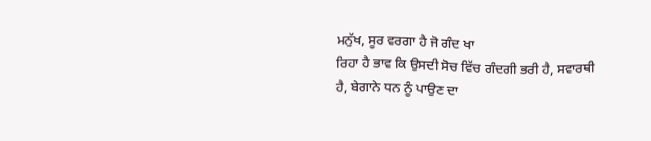ਮਨੁੱਖ, ਸੂਰ ਵਰਗਾ ਹੈ ਜੋ ਗੰਦ ਖਾ
ਰਿਹਾ ਹੈ ਭਾਵ ਕਿ ਉਸਦੀ ਸੋਚ ਵਿੱਚ ਗੰਦਗੀ ਭਰੀ ਹੈ, ਸਵਾਰਥੀ ਹੈ, ਬੇਗਾਨੇ ਧਨ ਨੂੰ ਪਾਉਣ ਦਾ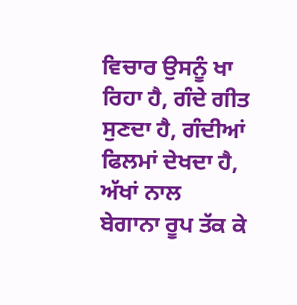ਵਿਚਾਰ ਉਸਨੂੰ ਖਾ ਰਿਹਾ ਹੈ, ਗੰਦੇ ਗੀਤ ਸੁਣਦਾ ਹੈ, ਗੰਦੀਆਂ ਫਿਲਮਾਂ ਦੇਖਦਾ ਹੈ, ਅੱਖਾਂ ਨਾਲ
ਬੇਗਾਨਾ ਰੂਪ ਤੱਕ ਕੇ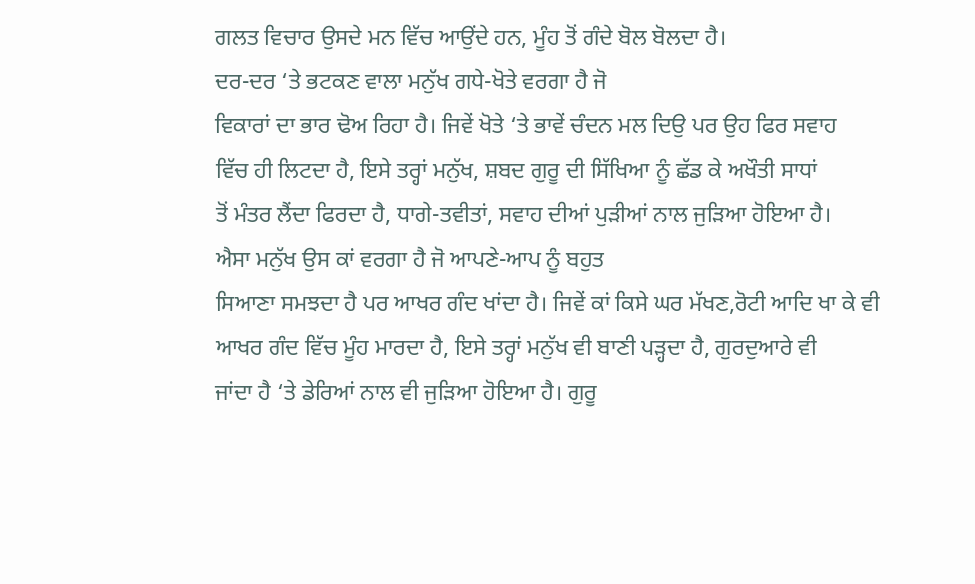ਗਲਤ ਵਿਚਾਰ ਉਸਦੇ ਮਨ ਵਿੱਚ ਆਉਂਦੇ ਹਨ, ਮੂੰਹ ਤੋਂ ਗੰਦੇ ਬੋਲ ਬੋਲਦਾ ਹੈ।
ਦਰ-ਦਰ ‘ਤੇ ਭਟਕਣ ਵਾਲਾ ਮਨੁੱਖ ਗਧੇ-ਖੋਤੇ ਵਰਗਾ ਹੈ ਜੋ
ਵਿਕਾਰਾਂ ਦਾ ਭਾਰ ਢੋਅ ਰਿਹਾ ਹੈ। ਜਿਵੇਂ ਖੋਤੇ ‘ਤੇ ਭਾਵੇਂ ਚੰਦਨ ਮਲ ਦਿਉ ਪਰ ਉਹ ਫਿਰ ਸਵਾਹ
ਵਿੱਚ ਹੀ ਲਿਟਦਾ ਹੈ, ਇਸੇ ਤਰ੍ਹਾਂ ਮਨੁੱਖ, ਸ਼ਬਦ ਗੁਰੂ ਦੀ ਸਿੱਖਿਆ ਨੂੰ ਛੱਡ ਕੇ ਅਖੌਤੀ ਸਾਧਾਂ
ਤੋਂ ਮੰਤਰ ਲੈਂਦਾ ਫਿਰਦਾ ਹੈ, ਧਾਗੇ-ਤਵੀਤਾਂ, ਸਵਾਹ ਦੀਆਂ ਪੁੜੀਆਂ ਨਾਲ ਜੁੜਿਆ ਹੋਇਆ ਹੈ।
ਐਸਾ ਮਨੁੱਖ ਉਸ ਕਾਂ ਵਰਗਾ ਹੈ ਜੋ ਆਪਣੇ-ਆਪ ਨੂੰ ਬਹੁਤ
ਸਿਆਣਾ ਸਮਝਦਾ ਹੈ ਪਰ ਆਖਰ ਗੰਦ ਖਾਂਦਾ ਹੈ। ਜਿਵੇਂ ਕਾਂ ਕਿਸੇ ਘਰ ਮੱਖਣ,ਰੋਟੀ ਆਦਿ ਖਾ ਕੇ ਵੀ
ਆਖਰ ਗੰਦ ਵਿੱਚ ਮੂੰਹ ਮਾਰਦਾ ਹੈ, ਇਸੇ ਤਰ੍ਹਾਂ ਮਨੁੱਖ ਵੀ ਬਾਣੀ ਪੜ੍ਹਦਾ ਹੈ, ਗੁਰਦੁਆਰੇ ਵੀ
ਜਾਂਦਾ ਹੈ ‘ਤੇ ਡੇਰਿਆਂ ਨਾਲ ਵੀ ਜੁੜਿਆ ਹੋਇਆ ਹੈ। ਗੁਰੂ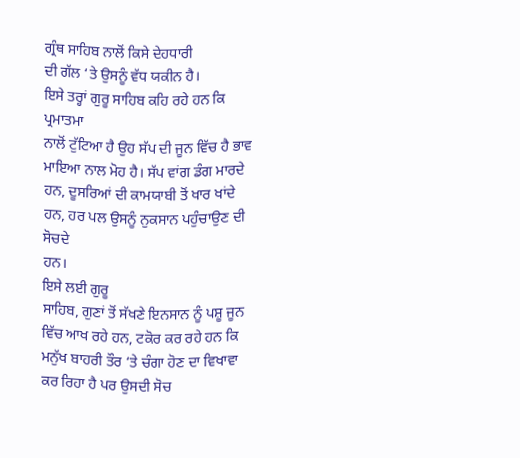ਗ੍ਰੰਥ ਸਾਹਿਬ ਨਾਲੋਂ ਕਿਸੇ ਦੇਹਧਾਰੀ
ਦੀ ਗੱਲ ‘ਤੇ ਉਸਨੂੰ ਵੱਧ ਯਕੀਨ ਹੈ।
ਇਸੇ ਤਰ੍ਹਾਂ ਗੁਰੂ ਸਾਹਿਬ ਕਹਿ ਰਹੇ ਹਨ ਕਿ ਪ੍ਰਮਾਤਮਾ
ਨਾਲੋਂ ਟੁੱਟਿਆ ਹੈ ਉਹ ਸੱਪ ਦੀ ਜੂਨ ਵਿੱਚ ਹੈ ਭਾਵ ਮਾਇਆ ਨਾਲ ਮੋਹ ਹੈ। ਸੱਪ ਵਾਂਗ ਡੰਗ ਮਾਰਦੇ
ਹਨ, ਦੂਸਰਿਆਂ ਦੀ ਕਾਮਯਾਬੀ ਤੋਂ ਖਾਰ ਖਾਂਦੇ ਹਨ, ਹਰ ਪਲ ਉਸਨੂੰ ਨੁਕਸਾਨ ਪਹੁੰਚਾਉਣ ਦੀ ਸੋਚਦੇ
ਹਨ।
ਇਸੇ ਲਈ ਗੁਰੂ
ਸਾਹਿਬ, ਗੁਣਾਂ ਤੋਂ ਸੱਖਣੇ ਇਨਸਾਨ ਨੂੰ ਪਸ਼ੂ ਜੂਨ ਵਿੱਚ ਆਖ ਰਹੇ ਹਨ, ਟਕੋਰ ਕਰ ਰਹੇ ਹਨ ਕਿ
ਮਨੁੱਖ ਬਾਹਰੀ ਤੌਰ ‘ਤੇ ਚੰਗਾ ਹੋਣ ਦਾ ਵਿਖਾਵਾ ਕਰ ਰਿਹਾ ਹੈ ਪਰ ਉਸਦੀ ਸੋਚ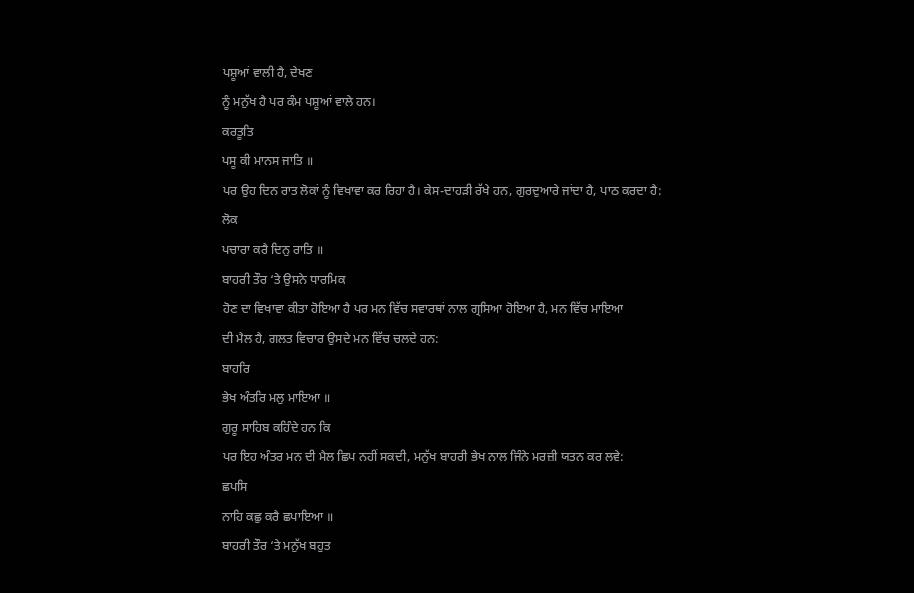ਪਸ਼ੂਆਂ ਵਾਲੀ ਹੈ, ਦੇਖਣ
ਨੂੰ ਮਨੁੱਖ ਹੈ ਪਰ ਕੰਮ ਪਸ਼ੂਆਂ ਵਾਲੇ ਹਨ।
ਕਰਤੂਤਿ
ਪਸੂ ਕੀ ਮਾਨਸ ਜਾਤਿ ॥
ਪਰ ਉਹ ਦਿਨ ਰਾਤ ਲੋਕਾਂ ਨੂੰ ਵਿਖਾਵਾ ਕਰ ਰਿਹਾ ਹੈ। ਕੇਸ-ਦਾਹੜੀ ਰੱਖੇ ਹਨ, ਗੁਰਦੁਆਰੇ ਜਾਂਦਾ ਹੈ, ਪਾਠ ਕਰਦਾ ਹੈ:
ਲੋਕ
ਪਚਾਰਾ ਕਰੈ ਦਿਨੁ ਰਾਤਿ ॥
ਬਾਹਰੀ ਤੌਰ ‘ਤੇ ਉਸਨੇ ਧਾਰਮਿਕ
ਹੋਣ ਦਾ ਵਿਖਾਵਾ ਕੀਤਾ ਹੋਇਆ ਹੈ ਪਰ ਮਨ ਵਿੱਚ ਸਵਾਰਥਾਂ ਨਾਲ ਗ੍ਰਸਿਆ ਹੋਇਆ ਹੈ, ਮਨ ਵਿੱਚ ਮਾਇਆ
ਦੀ ਮੈਲ ਹੈ, ਗਲਤ ਵਿਚਾਰ ਉਸਦੇ ਮਨ ਵਿੱਚ ਚਲਦੇ ਹਨ:
ਬਾਹਰਿ
ਭੇਖ ਅੰਤਰਿ ਮਲੁ ਮਾਇਆ ॥
ਗੁਰੂ ਸਾਹਿਬ ਕਹਿੰਦੇ ਹਨ ਕਿ
ਪਰ ਇਹ ਅੰਤਰ ਮਨ ਦੀ ਮੈਲ ਛਿਪ ਨਹੀਂ ਸਕਦੀ, ਮਨੁੱਖ ਬਾਹਰੀ ਭੇਖ ਨਾਲ ਜਿੰਨੇ ਮਰਜ਼ੀ ਯਤਨ ਕਰ ਲਵੇ:
ਛਪਸਿ
ਨਾਹਿ ਕਛੁ ਕਰੈ ਛਪਾਇਆ ॥
ਬਾਹਰੀ ਤੌਰ ‘ਤੇ ਮਨੁੱਖ ਬਹੁਤ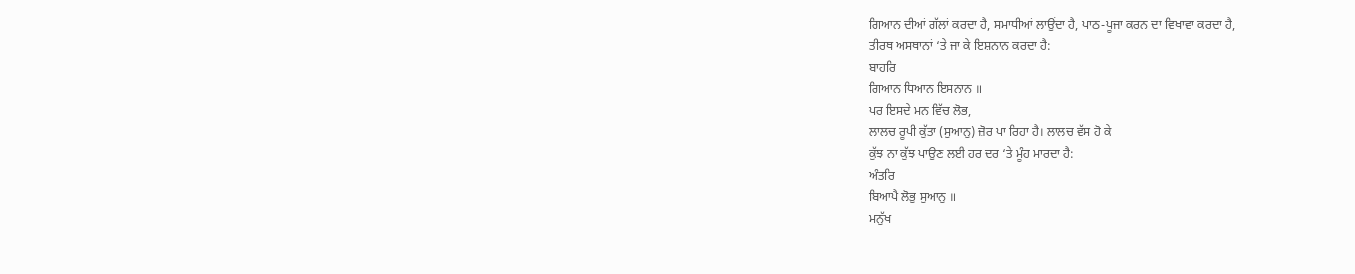ਗਿਆਨ ਦੀਆਂ ਗੱਲਾਂ ਕਰਦਾ ਹੈ, ਸਮਾਧੀਆਂ ਲਾਉਂਦਾ ਹੈ, ਪਾਠ-ਪੂਜਾ ਕਰਨ ਦਾ ਵਿਖਾਵਾ ਕਰਦਾ ਹੈ,
ਤੀਰਥ ਅਸਥਾਨਾਂ ‘ਤੇ ਜਾ ਕੇ ਇਸ਼ਨਾਨ ਕਰਦਾ ਹੈ:
ਬਾਹਰਿ
ਗਿਆਨ ਧਿਆਨ ਇਸਨਾਨ ॥
ਪਰ ਇਸਦੇ ਮਨ ਵਿੱਚ ਲੋਭ,
ਲਾਲਚ ਰੂਪੀ ਕੁੱਤਾ (ਸੁਆਨੁ) ਜ਼ੋਰ ਪਾ ਰਿਹਾ ਹੈ। ਲਾਲਚ ਵੱਸ ਹੋ ਕੇ
ਕੁੱਝ ਨਾ ਕੁੱਝ ਪਾਉਣ ਲਈ ਹਰ ਦਰ ‘ਤੇ ਮੂੰਹ ਮਾਰਦਾ ਹੈ:
ਅੰਤਰਿ
ਬਿਆਪੈ ਲੋਭੁ ਸੁਆਨੁ ॥
ਮਨੁੱਖ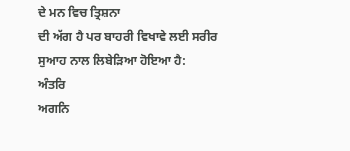ਦੇ ਮਨ ਵਿਚ ਤ੍ਰਿਸ਼ਨਾ
ਦੀ ਅੱਗ ਹੈ ਪਰ ਬਾਹਰੀ ਵਿਖਾਵੇ ਲਈ ਸਰੀਰ ਸੁਆਹ ਨਾਲ ਲਿਬੇੜਿਆ ਹੋਇਆ ਹੈ:
ਅੰਤਰਿ
ਅਗਨਿ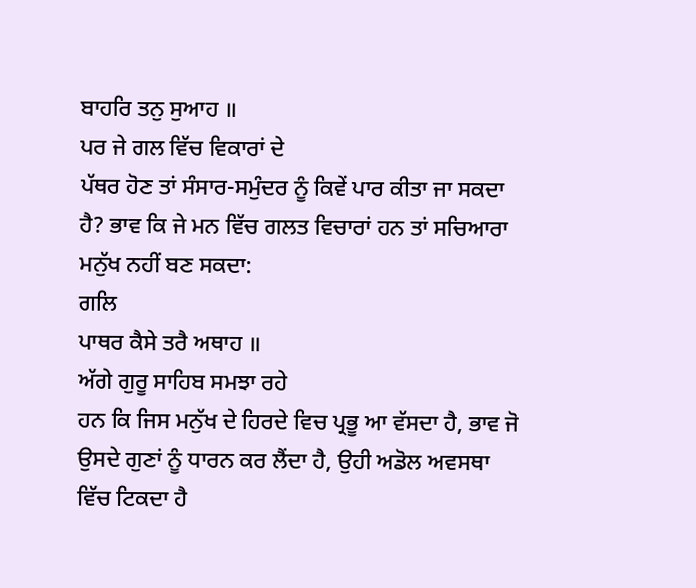ਬਾਹਰਿ ਤਨੁ ਸੁਆਹ ॥
ਪਰ ਜੇ ਗਲ ਵਿੱਚ ਵਿਕਾਰਾਂ ਦੇ
ਪੱਥਰ ਹੋਣ ਤਾਂ ਸੰਸਾਰ-ਸਮੁੰਦਰ ਨੂੰ ਕਿਵੇਂ ਪਾਰ ਕੀਤਾ ਜਾ ਸਕਦਾ ਹੈ? ਭਾਵ ਕਿ ਜੇ ਮਨ ਵਿੱਚ ਗਲਤ ਵਿਚਾਰਾਂ ਹਨ ਤਾਂ ਸਚਿਆਰਾ
ਮਨੁੱਖ ਨਹੀਂ ਬਣ ਸਕਦਾ:
ਗਲਿ
ਪਾਥਰ ਕੈਸੇ ਤਰੈ ਅਥਾਹ ॥
ਅੱਗੇ ਗੁਰੂ ਸਾਹਿਬ ਸਮਝਾ ਰਹੇ
ਹਨ ਕਿ ਜਿਸ ਮਨੁੱਖ ਦੇ ਹਿਰਦੇ ਵਿਚ ਪ੍ਰਭੂ ਆ ਵੱਸਦਾ ਹੈ, ਭਾਵ ਜੋ ਉਸਦੇ ਗੁਣਾਂ ਨੂੰ ਧਾਰਨ ਕਰ ਲੈਂਦਾ ਹੈ, ਉਹੀ ਅਡੋਲ ਅਵਸਥਾ
ਵਿੱਚ ਟਿਕਦਾ ਹੈ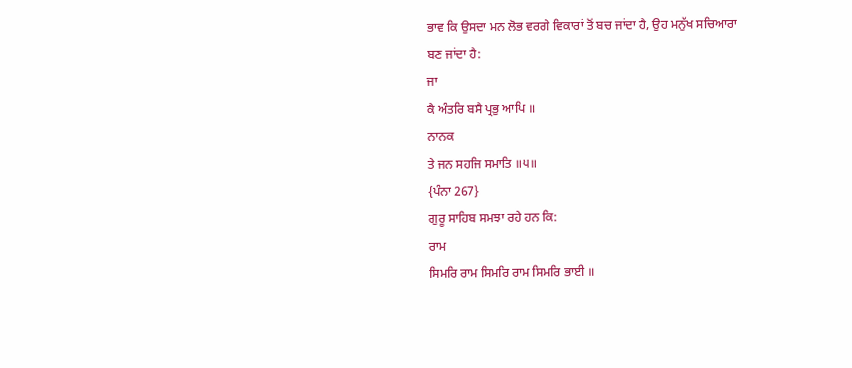ਭਾਵ ਕਿ ਉਸਦਾ ਮਨ ਲੋਭ ਵਰਗੇ ਵਿਕਾਰਾਂ ਤੋਂ ਬਚ ਜਾਂਦਾ ਹੈ, ਉਹ ਮਨੁੱਖ ਸਚਿਆਰਾ
ਬਣ ਜਾਂਦਾ ਹੈ:
ਜਾ
ਕੈ ਅੰਤਰਿ ਬਸੈ ਪ੍ਰਭੁ ਆਪਿ ॥
ਨਾਨਕ
ਤੇ ਜਨ ਸਹਜਿ ਸਮਾਤਿ ॥੫॥
{ਪੰਨਾ 267}
ਗੁਰੂ ਸਾਹਿਬ ਸਮਝਾ ਰਹੇ ਹਨ ਕਿ:
ਰਾਮ
ਸਿਮਰਿ ਰਾਮ ਸਿਮਰਿ ਰਾਮ ਸਿਮਰਿ ਭਾਈ ॥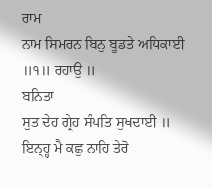ਰਾਮ
ਨਾਮ ਸਿਮਰਨ ਬਿਨੁ ਬੂਡਤੇ ਅਧਿਕਾਈ ॥੧॥ ਰਹਾਉ ॥
ਬਨਿਤਾ
ਸੁਤ ਦੇਹ ਗ੍ਰੇਹ ਸੰਪਤਿ ਸੁਖਦਾਈ ॥ ਇਨ੍ਹ੍ਹ ਮੈ ਕਛੁ ਨਾਹਿ ਤੇਰੋ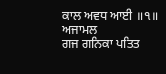ਕਾਲ ਅਵਧ ਆਈ ॥੧॥
ਅਜਾਮਲ
ਗਜ ਗਨਿਕਾ ਪਤਿਤ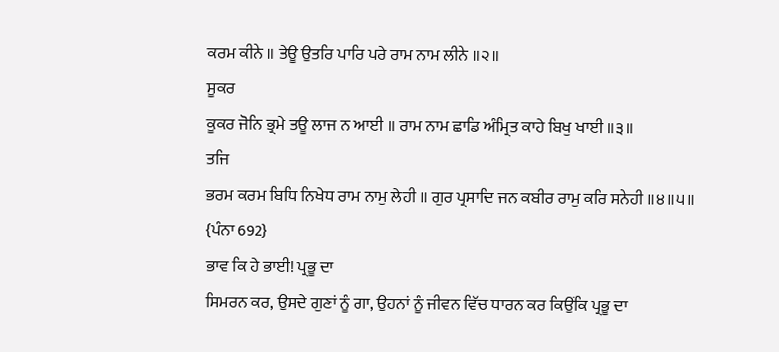ਕਰਮ ਕੀਨੇ ॥ ਤੇਊ ਉਤਰਿ ਪਾਰਿ ਪਰੇ ਰਾਮ ਨਾਮ ਲੀਨੇ ॥੨॥
ਸੂਕਰ
ਕੂਕਰ ਜੋਨਿ ਭ੍ਰਮੇ ਤਊ ਲਾਜ ਨ ਆਈ ॥ ਰਾਮ ਨਾਮ ਛਾਡਿ ਅੰਮ੍ਰਿਤ ਕਾਹੇ ਬਿਖੁ ਖਾਈ ॥੩॥
ਤਜਿ
ਭਰਮ ਕਰਮ ਬਿਧਿ ਨਿਖੇਧ ਰਾਮ ਨਾਮੁ ਲੇਹੀ ॥ ਗੁਰ ਪ੍ਰਸਾਦਿ ਜਨ ਕਬੀਰ ਰਾਮੁ ਕਰਿ ਸਨੇਹੀ ॥੪॥੫॥
{ਪੰਨਾ 692}
ਭਾਵ ਕਿ ਹੇ ਭਾਈ! ਪ੍ਰਭੂ ਦਾ
ਸਿਮਰਨ ਕਰ, ਉਸਦੇ ਗੁਣਾਂ ਨੂੰ ਗਾ, ਉਹਨਾਂ ਨੂੰ ਜੀਵਨ ਵਿੱਚ ਧਾਰਨ ਕਰ ਕਿਉਂਕਿ ਪ੍ਰਭੂ ਦਾ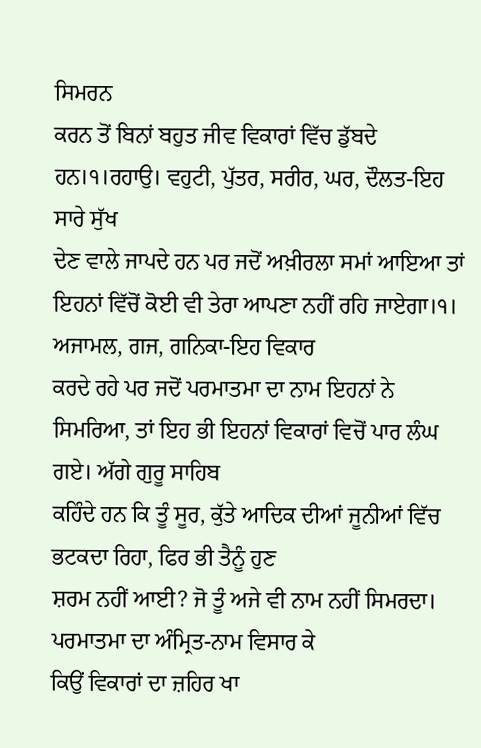ਸਿਮਰਨ
ਕਰਨ ਤੋਂ ਬਿਨਾਂ ਬਹੁਤ ਜੀਵ ਵਿਕਾਰਾਂ ਵਿੱਚ ਡੁੱਬਦੇ ਹਨ।੧।ਰਹਾਉ। ਵਹੁਟੀ, ਪੁੱਤਰ, ਸਰੀਰ, ਘਰ, ਦੌਲਤ-ਇਹ ਸਾਰੇ ਸੁੱਖ
ਦੇਣ ਵਾਲੇ ਜਾਪਦੇ ਹਨ ਪਰ ਜਦੋਂ ਅਖ਼ੀਰਲਾ ਸਮਾਂ ਆਇਆ ਤਾਂ ਇਹਨਾਂ ਵਿੱਚੋਂ ਕੋਈ ਵੀ ਤੇਰਾ ਆਪਣਾ ਨਹੀਂ ਰਹਿ ਜਾਏਗਾ।੧। ਅਜਾਮਲ, ਗਜ, ਗਨਿਕਾ-ਇਹ ਵਿਕਾਰ
ਕਰਦੇ ਰਹੇ ਪਰ ਜਦੋਂ ਪਰਮਾਤਮਾ ਦਾ ਨਾਮ ਇਹਨਾਂ ਨੇ ਸਿਮਰਿਆ, ਤਾਂ ਇਹ ਭੀ ਇਹਨਾਂ ਵਿਕਾਰਾਂ ਵਿਚੋਂ ਪਾਰ ਲੰਘ ਗਏ। ਅੱਗੇ ਗੁਰੂ ਸਾਹਿਬ
ਕਹਿੰਦੇ ਹਨ ਕਿ ਤੂੰ ਸੂਰ, ਕੁੱਤੇ ਆਦਿਕ ਦੀਆਂ ਜੂਨੀਆਂ ਵਿੱਚ ਭਟਕਦਾ ਰਿਹਾ, ਫਿਰ ਭੀ ਤੈਨੂੰ ਹੁਣ
ਸ਼ਰਮ ਨਹੀਂ ਆਈ? ਜੋ ਤੂੰ ਅਜੇ ਵੀ ਨਾਮ ਨਹੀਂ ਸਿਮਰਦਾ। ਪਰਮਾਤਮਾ ਦਾ ਅੰਮ੍ਰਿਤ-ਨਾਮ ਵਿਸਾਰ ਕੇ
ਕਿਉਂ ਵਿਕਾਰਾਂ ਦਾ ਜ਼ਹਿਰ ਖਾ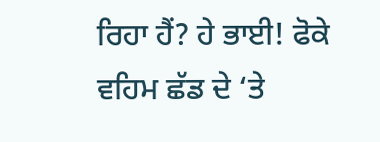ਰਿਹਾ ਹੈਂ? ਹੇ ਭਾਈ! ਫੋਕੇ ਵਹਿਮ ਛੱਡ ਦੇ ‘ਤੇ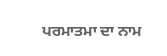ਪਰਮਾਤਮਾ ਦਾ ਨਾਮ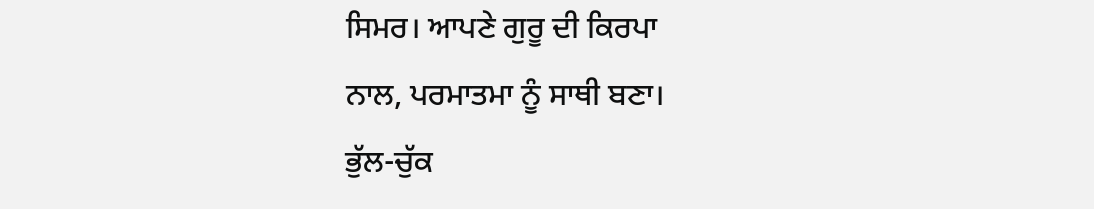ਸਿਮਰ। ਆਪਣੇ ਗੁਰੂ ਦੀ ਕਿਰਪਾ
ਨਾਲ, ਪਰਮਾਤਮਾ ਨੂੰ ਸਾਥੀ ਬਣਾ।
ਭੁੱਲ-ਚੁੱਕ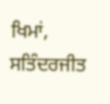ਖਿਮਾਂ,
ਸਤਿੰਦਰਜੀਤ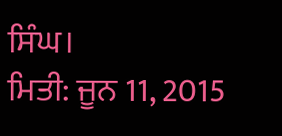ਸਿੰਘ।
ਮਿਤੀ: ਜੂਨ 11, 2015